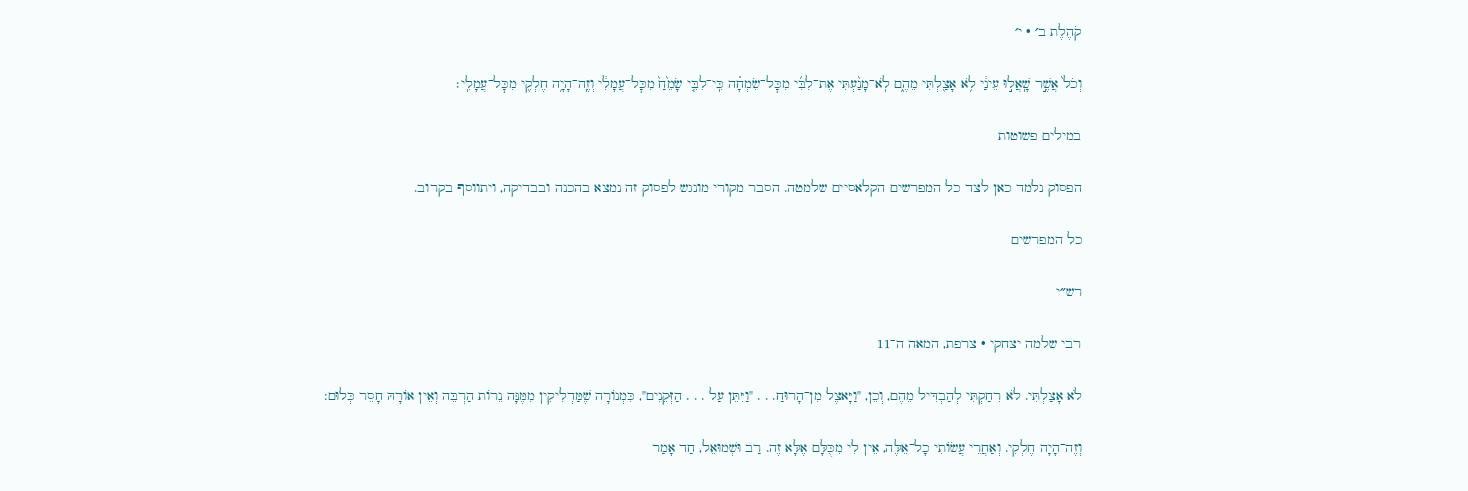קֹהֶלֶת ב׳ · י׳

וְכֹל֙ אֲשֶׁ֣ר שָֽׁאֲל֣וּ עֵינַ֔י לֹ֥א אָצַ֖לְתִּי מֵהֶ֑ם לֹֽא־מָנַ֨עְתִּי אֶת־לִבִּ֜י מִכׇּל־שִׂמְחָ֗ה כִּֽי־לִבִּ֤י שָׂמֵ֙חַ֙ מִכׇּל־עֲמָלִ֔י וְזֶֽה־הָיָ֥ה חֶלְקִ֖י מִכׇּל־עֲמָלִֽי׃

במילים פשוטות

הפסוק נלמד כאן לצד כל המפרשים הקלאסיים שלמטה. הסבר מקורי מונגש לפסוק זה נמצא בהכנה ובבדיקה, ויתווסף בקרוב.

כל המפרשים

רש״י

רבי שלמה יצחקי · צרפת, המאה ה־11

לֹא אָצַלְתִּי. לֹא רִחַקְתִּי לְהַבְדִּיל מֵהֶם, וְכֵן, "וַיָּאצֶל מִן־הָרוּחַ. . . "וַיִּתֵּן עַל . . . הַזְּקֵנִים", כִּמְנוֹרָה שֶׁמַּדְלִיקִין מִמֶּנָּה נֵרוֹת הַרְבֵּה וְאֵין אוֹרָהּ חָסֵר כְּלוּם:

וְזֶה־הָיָה חֶלְקִי. וְאַחֲרֵי עֲשׂוֹתִי כָל־אֵלֶּה, אֵין לִי מִכֻּלָּם אֶלָּא זֶה. רַב וּשְׁמוּאֵל, חַד אָמַר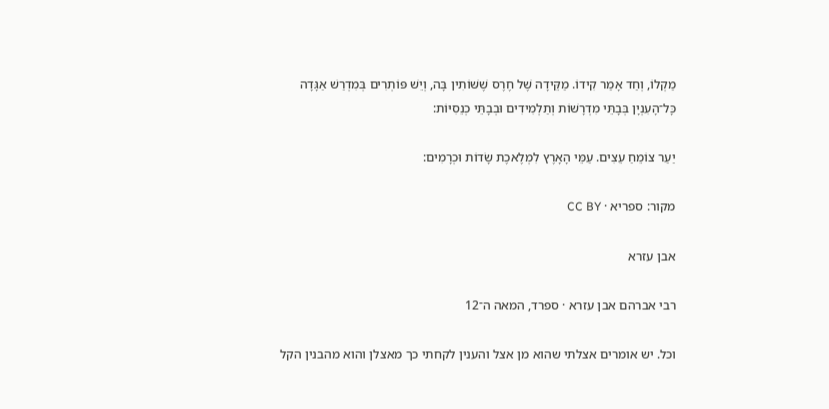מַקְלוֹ, וְחַד אָמַר קִידוֹ. מַקֵּידָה שֶׁל חֶרֶס שֶׁשּׁוֹתִין בָּה, וְיֵשׁ פּוֹתְרִים בְּמִדְרַשׁ אַגָּדָה כָּל־הָעִנְיָן בְּבָתֵּי מִדְרָשׁוֹת וְתַלְמִידִים וּבְבָתֵּי כְנֵסִיּוֹת:

יַעַר צוֹמֵחַ עֵצִים. עַמֵּי הָאָרֶץ לִמְלֶאכֶת שָׂדוֹת וּכְרָמִים:

מקור: ספריא · CC BY

אבן עזרא

רבי אברהם אבן עזרא · ספרד, המאה ה־12

וכל. יש אומרים אצלתי שהוא מן אצל והענין לקחתי כך מאצלן והוא מהבנין הקל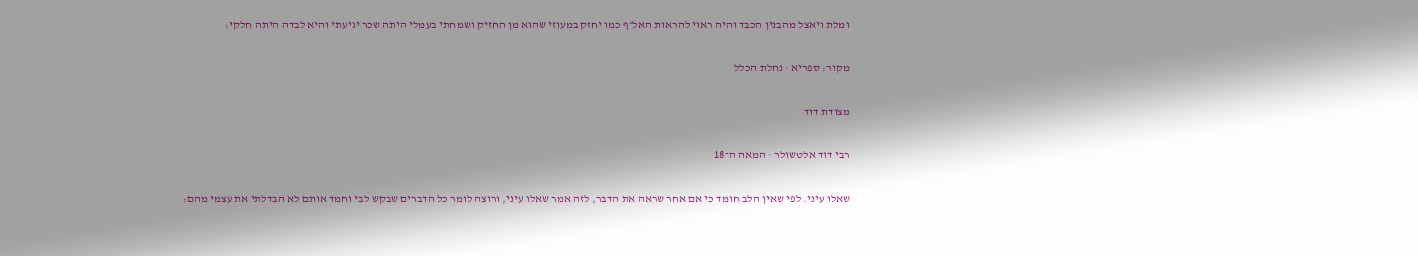ומלת ויאצל מהבנין הכבד והיה ראוי להראות האל״ף כמו יחזק במעוזי שהוא מן החזיק ושמחתי בעמלי היתה שכר יגיעתי והיא לבדה היתה חלקי:

מקור: ספריא · נחלת הכלל

מצודת דוד

רבי דוד אלטשולר · המאה ה־18

שאלו עיני. לפי שאין הלב חומד כי אם אחר שראה את הדבר, לזה אמר שאלו עיני, ורוצה לומר כל הדברים שבקש לבי וחמד אותם לא הבדלתי את עצמי מהם: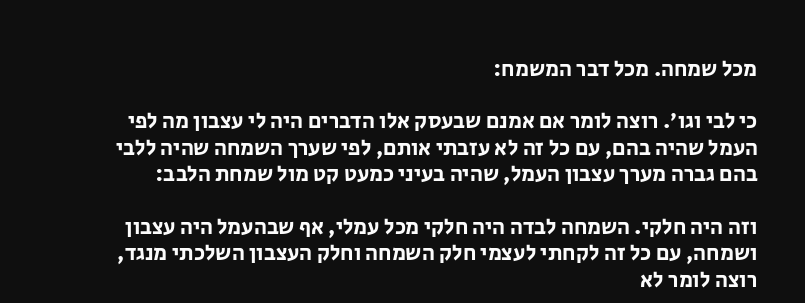מכל שמחה. מכל דבר המשמח:

כי לבי וגו׳. רוצה לומר אם אמנם שבעסק אלו הדברים היה לי עצבון מה לפי העמל שהיה בהם, עם כל זה לא עזבתי אותם, לפי שערך השמחה שהיה ללבי בהם גברה מערך עצבון העמל, שהיה בעיני כמעט קט מול שמחת הלבב:

וזה היה חלקי. השמחה לבדה היה חלקי מכל עמלי, אף שבהעמל היה עצבון ושמחה, עם כל זה לקחתי לעצמי חלק השמחה וחלק העצבון השלכתי מנגד, רוצה לומר לא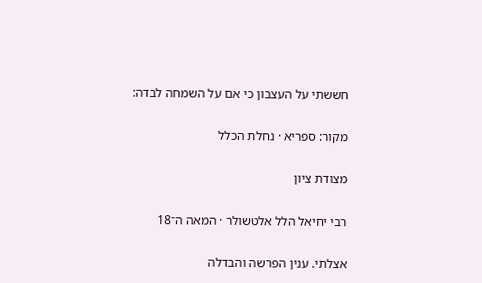חששתי על העצבון כי אם על השמחה לבדה:

מקור: ספריא · נחלת הכלל

מצודת ציון

רבי יחיאל הלל אלטשולר · המאה ה־18

אצלתי. ענין הפרשה והבדלה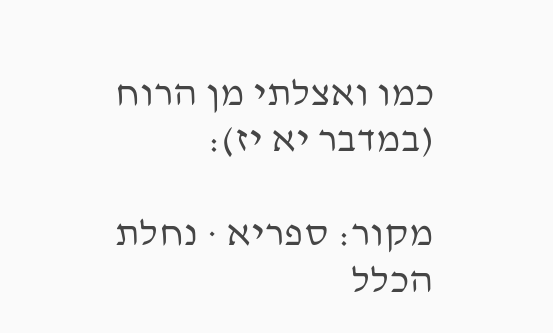כמו ואצלתי מן הרוח (במדבר יא יז):

מקור: ספריא · נחלת הכלל